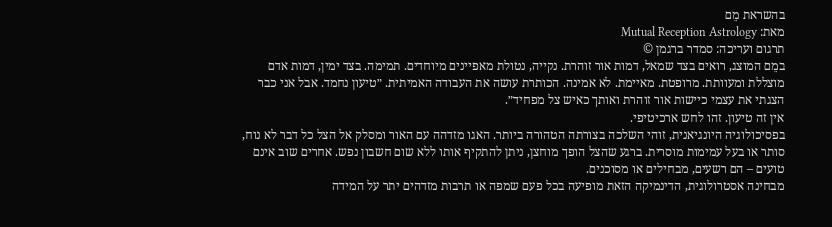בהשראת מֵם
מאת: Mutual Reception Astrology
תרגום ועריכה: סמדר ברגמן ©
במֵם המוצג, רואים בצד שמאל, דמות אור זוהרת. נקייה, נטולת מאפיינים מיוחדים. תמימה. בצד ימין, דמות אדם מוצללת ומעוותת. מרופטת. מאיימת. לא אמינה. הכותרת עושה את העבודה האמיתית. ״טיעון נחמד. אבל אני כבר הצגתי את עצמי כיישות אור זוהרת ואותך כאיש צל מפחיד״.
אין זה טיעון. זהו לחש ארכיטיפי.
בפסיכולוגיה היונגיאנית, זוהי השלכה בצורתה הטהורה ביותר. האגו מזדהה עם האור ומסלק אל הצל כל דבר לא נוח, סותר או בעל עמימות מוסרית. ברגע שהצל הופך מוחצן, ניתן להתקיף אותו ללא שום חשבון נפש. אחרים שוב אינם טועים – הם רשעים, מבחילים או מסוכנים.
מבחינה אסטרולוגית, הדינמיקה הזאת מופיעה בכל פעם שמפה או תרבות מזדהים יתר על המידה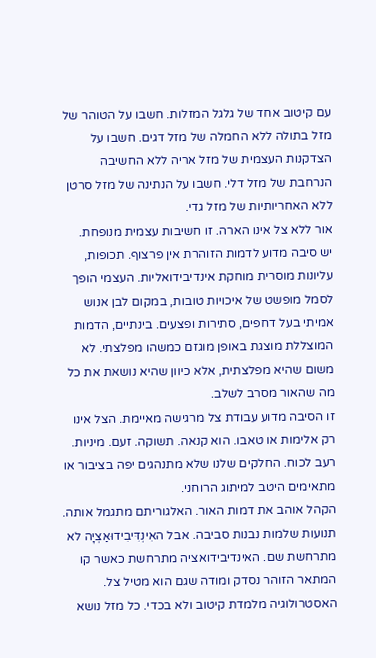עם קיטוב אחד של גלגל המזלות. חשבו על הטוהר של מזל בתולה ללא החמלה של מזל דגים. חשבו על הצדקנות העצמית של מזל אריה ללא החשיבה הנרחבת של מזל דלי. חשבו על הנתינה של מזל סרטן ללא האחריותיות של מזל גדי.
אור ללא צל אינו הארה. זו חשיבות עצמית מנופחת.
יש סיבה מדוע לדמות הזוהרת אין פרצוף. תכופות, עליונות מוסרית מוחקת אינדיבידואליות. העצמי הופך לסמל מופשט של איכויות טובות, במקום לבן אנוש אמיתי בעל דחפים, סתירות ופצעים. בינתיים, הדמות המוצללת מוצגת באופן מוגזם כמשהו מפלצתי. לא משום שהיא מפלצתית, אלא כיוון שהיא נושאת את כל מה שהאור מסרב לשלב.
זו הסיבה מדוע עבודת צל מרגישה מאיימת. הצל אינו רק אלימות או טאבו. הוא קנאה. תשוקה. זעם. מיניות. רעב לכוח. החלקים שלנו שלא מתנהגים יפה בציבור או מתאימים היטב למיתוג הרוחני.
הקהל אוהב את דמות האור. האלגוריתם מתגמל אותה. תנועות שלמות נבנות סביבה. אבל האִינְדִּיבִידוּאַצְיָה לא מתרחשת שם. האינדיבידואציה מתרחשת כאשר קו המתאר הזוהר נסדק ומודה שגם הוא מטיל צל.
האסטרולוגיה מלמדת קיטוב ולא בכדי. כל מזל נושא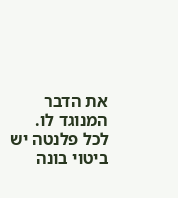את הדבר המנוגד לו. לכל פלנטה יש ביטוי בונה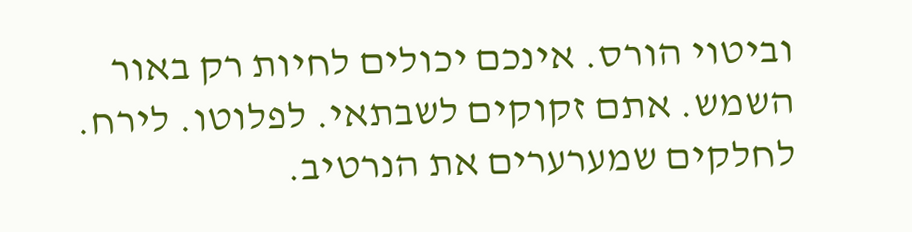וביטוי הורס. אינכם יכולים לחיות רק באור השמש. אתם זקוקים לשבתאי. לפלוטו. לירח. לחלקים שמערערים את הנרטיב.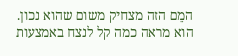המֵם הזה מצחיק משום שהוא נכון. הוא מראה כמה קל לנצח באמצעות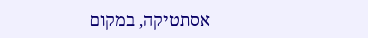אסתטיקה, במקום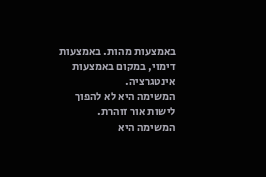באמצעות מהות. באמצעות דימוי, במקום באמצעות אינטגרציה.
המשימה היא לא להפוך לישות אור זוהרת.
המשימה היא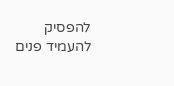להפסיק להעמיד פנים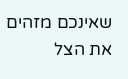שאינכם מזהים את הצל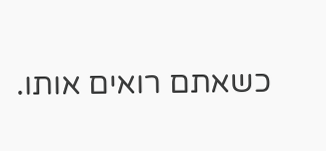כשאתם רואים אותו.